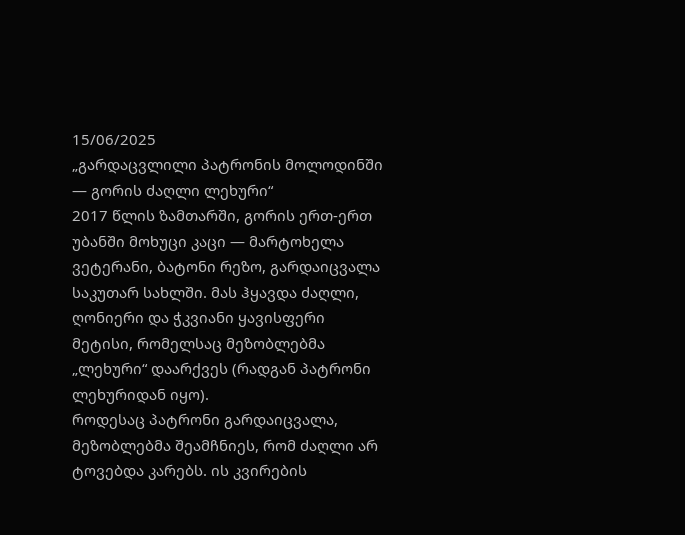15/06/2025
„გარდაცვლილი პატრონის მოლოდინში — გორის ძაღლი ლეხური“
2017 წლის ზამთარში, გორის ერთ-ერთ უბანში მოხუცი კაცი — მარტოხელა ვეტერანი, ბატონი რეზო, გარდაიცვალა საკუთარ სახლში. მას ჰყავდა ძაღლი, ღონიერი და ჭკვიანი ყავისფერი მეტისი, რომელსაც მეზობლებმა „ლეხური“ დაარქვეს (რადგან პატრონი ლეხურიდან იყო).
როდესაც პატრონი გარდაიცვალა, მეზობლებმა შეამჩნიეს, რომ ძაღლი არ ტოვებდა კარებს. ის კვირების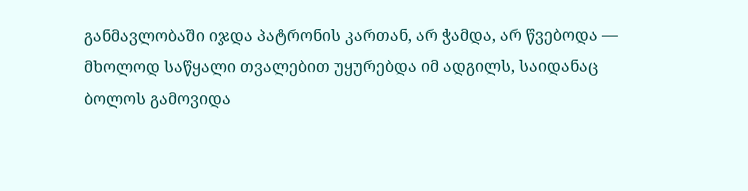განმავლობაში იჯდა პატრონის კართან, არ ჭამდა, არ წვებოდა — მხოლოდ საწყალი თვალებით უყურებდა იმ ადგილს, საიდანაც ბოლოს გამოვიდა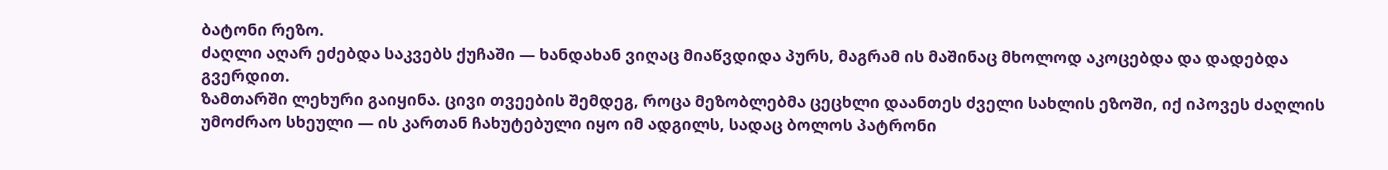ბატონი რეზო.
ძაღლი აღარ ეძებდა საკვებს ქუჩაში — ხანდახან ვიღაც მიაწვდიდა პურს, მაგრამ ის მაშინაც მხოლოდ აკოცებდა და დადებდა გვერდით.
ზამთარში ლეხური გაიყინა. ცივი თვეების შემდეგ, როცა მეზობლებმა ცეცხლი დაანთეს ძველი სახლის ეზოში, იქ იპოვეს ძაღლის უმოძრაო სხეული — ის კართან ჩახუტებული იყო იმ ადგილს, სადაც ბოლოს პატრონი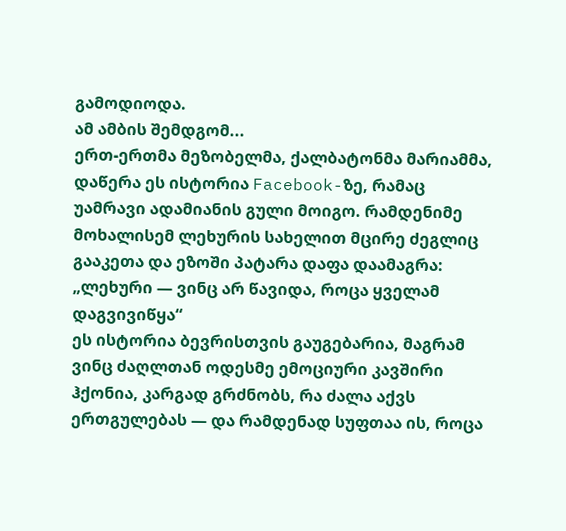გამოდიოდა.
ამ ამბის შემდგომ...
ერთ-ერთმა მეზობელმა, ქალბატონმა მარიამმა, დაწერა ეს ისტორია Facebook-ზე, რამაც უამრავი ადამიანის გული მოიგო. რამდენიმე მოხალისემ ლეხურის სახელით მცირე ძეგლიც გააკეთა და ეზოში პატარა დაფა დაამაგრა:
„ლეხური — ვინც არ წავიდა, როცა ყველამ დაგვივიწყა“
ეს ისტორია ბევრისთვის გაუგებარია, მაგრამ ვინც ძაღლთან ოდესმე ემოციური კავშირი ჰქონია, კარგად გრძნობს, რა ძალა აქვს ერთგულებას — და რამდენად სუფთაა ის, როცა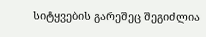სიტყვების გარეშეც შეგიძლია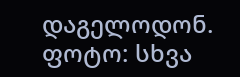დაგელოდონ.
ფოტო: სხვა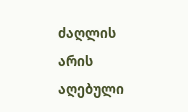ძაღლის არის აღებული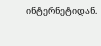ინტერნეტიდან.